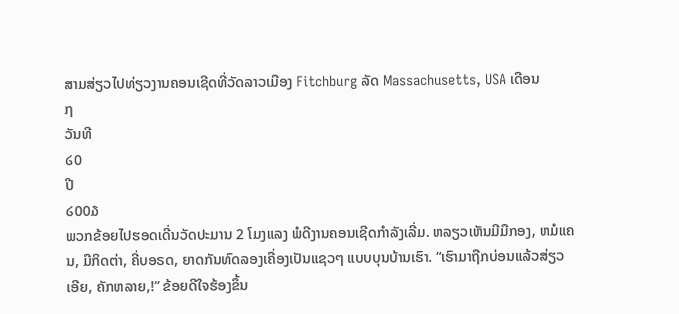ສາມສ່ຽວໄປທ່ຽວງານຄອນເຊີດທີ່ວັດລາວເມືອງ Fitchburg ລັດ Massachusetts, USA ເດືອນ
໗
ວັນທີ
໒0
ປີ
໒00໓
ພວກຂ້ອຍໄປຮອດເດີ່ນວັດປະມານ 2 ໂມງແລງ ພໍດີງານຄອນເຊີດກໍາລັງເລີ່ມ. ຫລຽວເຫັນມີມືກອງ, ຫມໍແຄນ, ມືກິດຕ່າ, ຄີ່ບອຣດ, ຍາດກັນທົດລອງເຄື່ອງເປັນແຊວໆ ແບບບຸນບ້ານເຮົາ. “ເຮົາມາຖືກບ່ອນແລ້ວສ່ຽວເອີຍ, ຄັກຫລາຍ,!” ຂ້ອຍດີໃຈຮ້ອງຂຶ້ນ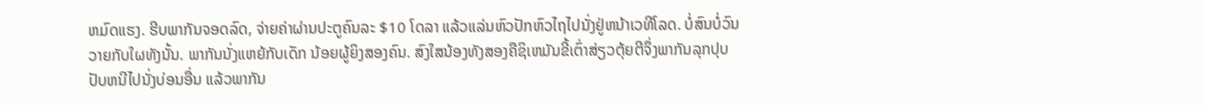ຫມົດແຮງ. ຮີບພາກັນຈອດລົດ, ຈ່າຍຄ່າຜ່ານປະຕູຄົນລະ $10 ໂດລາ ແລ້ວແລ່ນຫົວປັກຫົວໄຖໄປນັ່ງຢູ່ຫນ້າເວທີໂລດ. ບໍ່ສົນບໍ່ວົນວາຍກັບໃຜທັງນັ້ນ. ພາກັນນັ່ງແຫຍ້ກັບເດັກ ນ້ອຍຜູ້ຍິງສອງຄົນ. ສົງໃສນ້ອງທັງສອງຄືຊິເຫມັນຂີ້ເຕົ່າສ່ຽວຕຸ້ຍຕີຈຶ່ງພາກັນລຸກປຸບປັບຫນີໄປນັ່ງບ່ອນອື່ນ ແລ້ວພາກັນ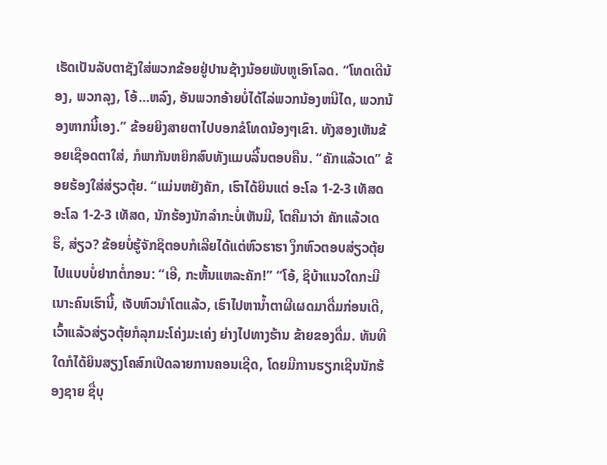ເຮັດເປັນລັບຕາຊັງໃສ່ພວກຂ້ອຍຢູ່ປານຊ້າງນ້ອຍພັບຫູເອົາໂລດ. “ໂທດເດີນ້ອງ, ພວກລຸງ, ໂອ້…ຫລົງ, ອັນພວກອ້າຍບໍ່ໄດ້ໄລ່ພວກນ້ອງຫນີໄດ, ພວກນ້ອງຫາກນີ້ເອງ.” ຂ້ອຍຍິງສາຍຕາໄປບອກຂໍໂທດນ້ອງໆເຂົາ. ທັງສອງເຫັນຂ້ອຍເຊືອດຕາໃສ່, ກໍພາກັນຫຍິກສົບທັງແມບລີ້ນຕອບຄືນ. “ຄັກແລ້ວເດ” ຂ້ອຍຮ້ອງໃສ່ສ່ຽວຕຸ້ຍ. “ແມ່ນຫຍັງຄັກ, ເຮົາໄດ້ຍິນແຕ່ ອະໂລ 1-2-3 ເທັສດ ອະໂລ 1-2-3 ເທັສດ, ນັກຮ້ອງນັກລໍາກະບໍ່ເຫັນມີ, ໂຕຄືມາວ່າ ຄັກແລ້ວເດ ຮຶ, ສ່ຽວ? ຂ້ອຍບໍ່ຮູ້ຈັກຊິຕອບກໍເລີຍໄດ້ແຕ່ຫົວຮາຮາ ງຶກຫົວຕອບສ່ຽວຕຸ້ຍໄປແບບບໍ່ຢາກຕໍ່ກອນ: “ເອີ, ກະຫັ້ນແຫລະຄັກ!” “ໂອ້, ຊິບ້າແນວໃດກະມີເນາະຄົນເຮົານີ້, ເຈັບຫົວນຳໂຕແລ້ວ, ເຮົາໄປຫານໍ້າຕາຜີເຜດມາດື່ມກ່ອນເດີ, ເວົ້າແລ້ວສ່ຽວຕຸ້ຍກໍລຸກມະໂຄ່ງມະເຄ່ງ ຍ່າງໄປທາງຮ້ານ ຂ້າຍຂອງດື່ມ. ທັນທີໃດກໍໄດ້ຍິນສຽງໂຄສົກເປີດລາຍການຄອນເຊີດ, ໂດຍມີການຮຽກເຊີນນັກຮ້ອງຊາຍ ຊື່ບຸ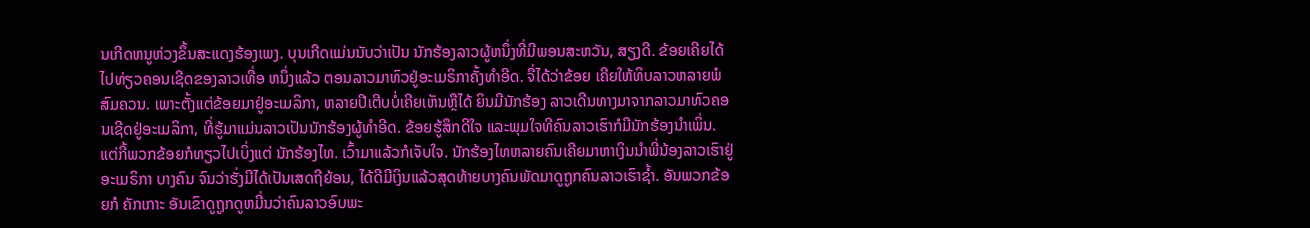ນເກີດຫນູຫ່ວງຂຶ້ນສະແດງຮ້ອງເພງ. ບຸນເກີດແມ່ນນັບວ່າເປັນ ນັກຮ້ອງລາວຜູ້ຫນຶ່ງທີ່ມີພອນສະຫວັນ, ສຽງດີ. ຂ້ອຍເຄີຍໄດ້ໄປທ່ຽວຄອນເຊີດຂອງລາວເທື່ອ ຫນຶ່ງແລ້ວ ຕອນລາວມາທົວຢູ່ອະເມຣິກາຄັ້ງທໍາອີດ. ຈື່ໄດ້ວ່າຂ້ອຍ ເຄີຍໃຫ້ທິບລາວຫລາຍພໍສົມຄວນ. ເພາະຕັ້ງແຕ່ຂ້ອຍມາຢູ່ອະເມລິກາ, ຫລາຍປີເຕີບບໍ່ເຄີຍເຫັນຫຼືໄດ້ ຍິນມີນັກຮ້ອງ ລາວເດີນທາງມາຈາກລາວມາທົວຄອນເຊີດຢູ່ອະເມລິກາ, ທີ່ຮູ້ມາແມ່ນລາວເປັນນັກຮ້ອງຜູ້ທໍາອີດ. ຂ້ອຍຮູ້ສຶກດີໃຈ ແລະພຸມໃຈທີຄົນລາວເຮົາກໍມີນັກຮ້ອງນໍາເພິ່ນ. ແຕ່ກີ້ພວກຂ້ອຍກໍທຽວໄປເບິ່ງແຕ່ ນັກຮ້ອງໄທ. ເວົ້າມາແລ້ວກໍເຈັບໃຈ. ນັກຮ້ອງໄທຫລາຍຄົນເຄີຍມາຫາເງິນນໍາພີ່ນ້ອງລາວເຮົາຢູ່ອະເມຣິກາ ບາງຄົນ ຈົນວ່າຮັ່ງມີໄດ້ເປັນເສດຖີຍ້ອນ, ໄດ້ດີມີເງິນແລ້ວສຸດທ້າຍບາງຄົນພັດມາດູຖູກຄົນລາວເຮົາຊໍ້າ. ອັນພວກຂ້ອຍກໍ ຄັກເກາະ ອັນເຂົາດູຖູກດູຫມີ່ນວ່າຄົນລາວອົບພະ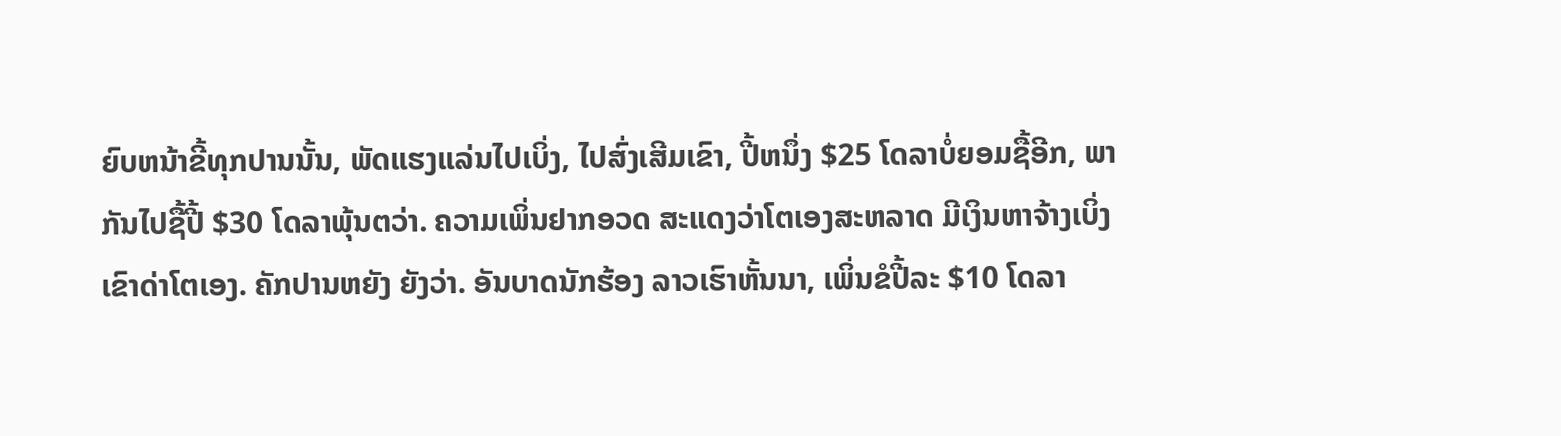ຍົບຫນ້າຂີ້ທຸກປານນັ້ນ, ພັດແຮງແລ່ນໄປເບິ່ງ, ໄປສົ່ງເສີມເຂົາ, ປີ້ຫນຶ່ງ $25 ໂດລາບໍ່ຍອມຊື້ອີກ, ພາກັນໄປຊື້ປີ້ $30 ໂດລາພຸ້ນຕວ່າ. ຄວາມເພິ່ນຢາກອວດ ສະແດງວ່າໂຕເອງສະຫລາດ ມີເງິນຫາຈ້າງເບິ່ງເຂົາດ່າໂຕເອງ. ຄັກປານຫຍັງ ຍັງວ່າ. ອັນບາດນັກຮ້ອງ ລາວເຮົາຫັ້ນນາ, ເພິ່ນຂໍປີ້ລະ $10 ໂດລາ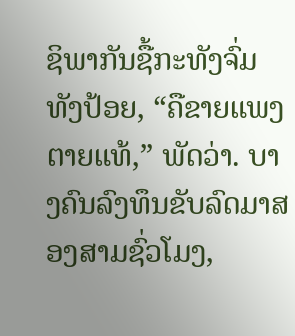ຊິພາກັນຊື້ກະທັງຈົ່ມທັງປ້ອຍ, “ຄືຂາຍແພງຕາຍແທ້,” ພັດວ່າ. ບາງຄົນລົງທຶນຂັບລົດມາສອງສາມຊົ່ວໂມງ,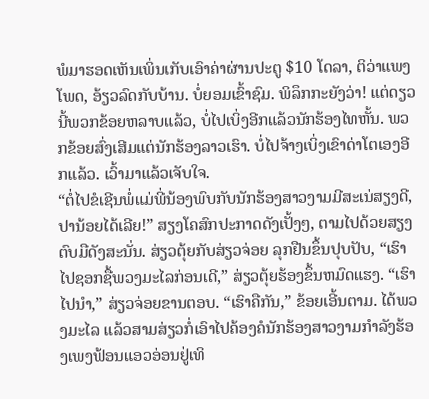ພໍມາຮອດເຫັນເພິ່ນເກັບເອົາຄ່າຜ່ານປະຕູ $10 ໂດລາ, ຕິວ່າແພງໂພດ, ອ້ຽວລົດກັບບ້ານ. ບໍ່ຍອມເຂົ້າຊົມ. ພິລຶກກະຍັງວ່າ! ແຕ່ດຽວນີ້ພວກຂ້ອຍຫລາບແລ້ວ, ບໍ່ໄປເບິ່ງອີກແລ້ວນັກຮ້ອງໄທຫັ້ນ. ພວກຂ້ອຍສົ່ງເສີມແຕ່ນັກຮ້ອງລາວເຮົາ. ບໍ່ໄປຈ້າງເບິ່ງເຂົາດ່າໂຕເອງອີກແລ້ວ. ເວົ້າມາແລ້ວເຈັບໃຈ.
“ຕໍ່ໄປຂໍເຊີນພໍ່ແມ່ພີ່ນ້ອງພົບກັບນັກຮ້ອງສາວງາມມີສະເນ່ສຽງດີ, ປານ້ອຍໄດ້ເລີຍ!” ສຽງໂຄສົກປະກາດດັງເປັ້ງໆ, ຕາມໄປດ້ວຍສຽງຕົບມືດັງສະນັ່ນ. ສ່ຽວຕຸ້ຍກັບສ່ຽວຈ່ອຍ ລຸກຢືນຂຶ້ນປຸບປັບ, “ເຮົາໄປຊອກຊື້ພວງມະໄລກ່ອນເດີ,” ສ່ຽວຕຸ້ຍຮ້ອງຂຶ້ນຫມົດແຮງ. “ເຮົາໄປນໍາ,” ສ່ຽວຈ່ອຍຂານຕອບ. “ເຮົາຄືກັນ,” ຂ້ອຍເອີ້ນຕາມ. ໄດ້ພວງມະໄລ ແລ້ວສາມສ່ຽວກໍ່ເອົາໄປຄ້ອງຄໍນັກຮ້ອງສາວງາມກໍາລັງຮ້ອງເພງຟ້ອນແອວອ່ອນຢູ່ເທິ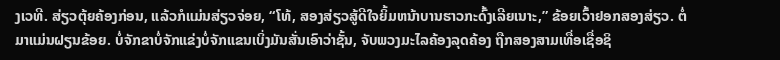ງເວທີ. ສ່ຽວຕຸ້ຍຄ້ອງກ່ອນ, ແລ້ວກໍແມ່ນສ່ຽວຈ່ອຍ, “ໂທ້, ສອງສ່ຽວສູ້ດີໃຈຍິ້ມຫນ້າບານຮາວກະດົ້ງເລີຍເນາະ,” ຂ້ອຍເວົ້າຢອກສອງສ່ຽວ. ຕໍ່ມາແມ່ນຝຽນຂ້ອຍ. ບໍ່ຈັກຂາບໍ່ຈັກແຂ່ງບໍ່ຈັກແຂນເບິ່ງມັນສັ່ນເອົາວ່າຊັ້ນ, ຈັບພວງມະໄລຄ້ອງລຸດຄ້ອງ ຖືກສອງສາມເທື່ອເຊື່ອຊິ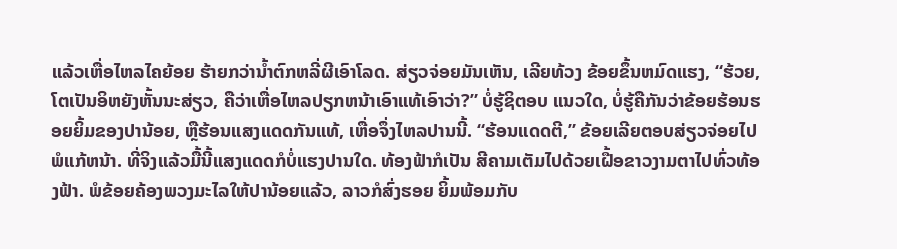ແລ້ວເຫື່ອໄຫລໄຄຍ້ອຍ ຮ້າຍກວ່ານໍ້າຕົກຫລີ່ຜີເອົາໂລດ. ສ່ຽວຈ່ອຍມັນເຫັນ, ເລີຍທ້ວງ ຂ້ອຍຂຶ້ນຫມົດແຮງ, “ຮ້ວຍ, ໂຕເປັນອິຫຍັງຫັ້ນນະສ່ຽວ, ຄືວ່າເຫື່ອໄຫລປຽກຫນ້າເອົາແທ້ເອົາວ່າ?” ບໍ່ຮູ້ຊິຕອບ ແນວໃດ, ບໍ່ຮູ້ຄືກັນວ່າຂ້ອຍຮ້ອນຮອຍຍິ້ມຂອງປານ້ອຍ, ຫຼືຮ້ອນແສງແດດກັນແທ້, ເຫື່ອຈຶ່ງໄຫລປານນີ້. “ຮ້ອນແດດຕີ,” ຂ້ອຍເລີຍຕອບສ່ຽວຈ່ອຍໄປພໍແກ້ຫນ້າ. ທີ່ຈິງແລ້ວມື້ນີ້ແສງແດດກໍບໍ່ແຮງປານໃດ. ທ້ອງຟ້າກໍເປັນ ສີຄາມເຕັມໄປດ້ວຍເຝື້ອຂາວງາມຕາໄປທົ່ວທ້ອງຟ້າ. ພໍຂ້ອຍຄ້ອງພວງມະໄລໃຫ້ປານ້ອຍແລ້ວ, ລາວກໍສົ່ງຮອຍ ຍິ້ມພ້ອມກັບ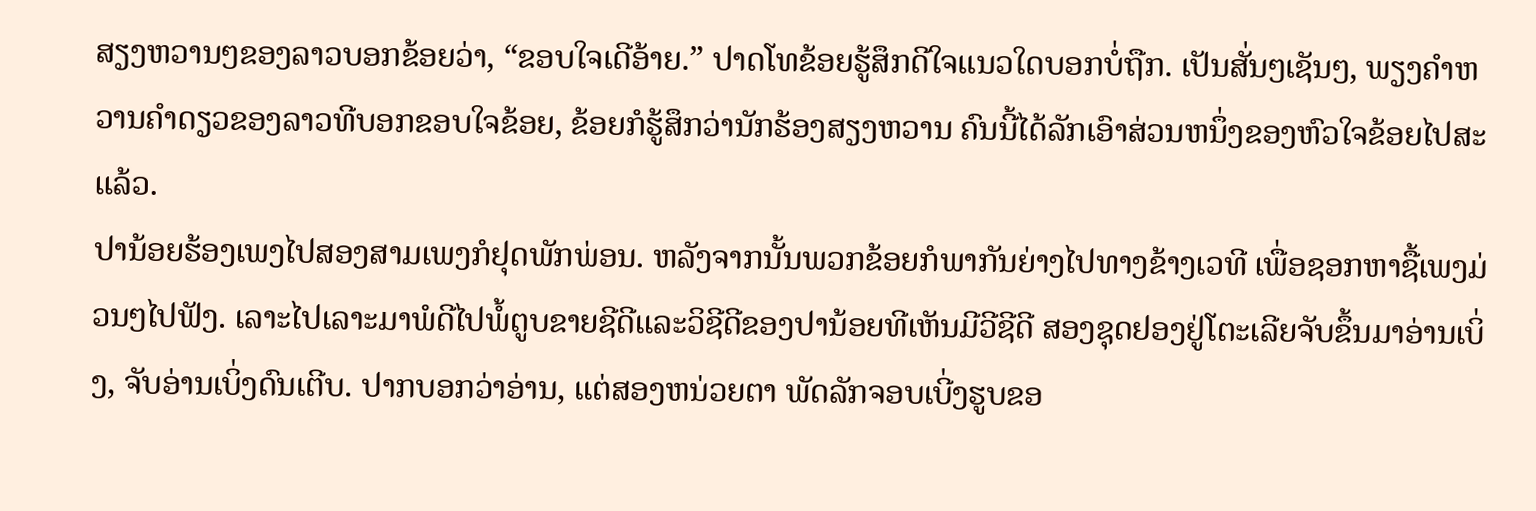ສຽງຫວານໆຂອງລາວບອກຂ້ອຍວ່າ, “ຂອບໃຈເດີອ້າຍ.” ປາດໂທຂ້ອຍຮູ້ສຶກດີໃຈແນວໃດບອກບໍ່ຖືກ. ເປັນສັ່ນໆເຊັນໆ, ພຽງຄໍາຫວານຄໍາດຽວຂອງລາວທີບອກຂອບໃຈຂ້ອຍ, ຂ້ອຍກໍຮູ້ສຶກວ່ານັກຮ້ອງສຽງຫວານ ຄົນນີ້ໄດ້ລັກເອົາສ່ວນຫນຶ່ງຂອງຫົວໃຈຂ້ອຍໄປສະແລ້ວ.
ປານ້ອຍຮ້ອງເພງໄປສອງສາມເພງກໍຢຸດພັກພ່ອນ. ຫລັງຈາກນັ້ນພວກຂ້ອຍກໍພາກັນຍ່າງໄປທາງຂ້າງເວທີ ເພື່ອຊອກຫາຊື້ເພງມ່ວນໆໄປຟັງ. ເລາະໄປເລາະມາພໍດີໄປພໍ້ຕູບຂາຍຊີດີແລະວິຊີດີຂອງປານ້ອຍທີເຫັນມີວີຊີດີ ສອງຊຸດຢອງຢູ່ໂຕະເລີຍຈັບຂຶ້ນມາອ່ານເບິ່ງ, ຈັບອ່ານເບິ່ງດົນເຕີບ. ປາກບອກວ່າອ່ານ, ແຕ່ສອງຫນ່ວຍຕາ ພັດລັກຈອບເບີ່ງຮູບຂອ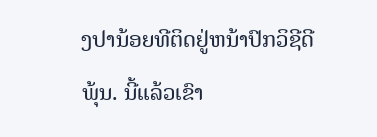ງປານ້ອຍທີຕິດຢູ່ຫນ້າປົກວິຊີດີພຸ້ນ. ນີ້ແລ້ວເຂົາ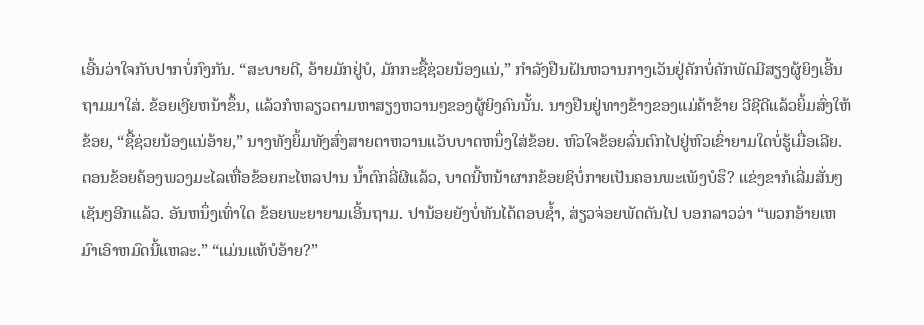ເອີ້ນວ່າໃຈກັບປາກບໍ່ກົງກັນ. “ສະບາຍດີ, ອ້າຍມັກຢູ່ບໍ, ມັກກະຊື້ຊ່ວຍນ້ອງແນ່,” ກໍາລັງຢືນຝັນຫວານກາງເວັນຢູ່ຄັກບໍ່ຄັກພັດມີສຽງຜູ້ຍິງເອີ້ນຖາມມາໃສ່. ຂ້ອຍເງີຍຫນ້າຂຶ້ນ, ແລ້ວກໍຫລຽວຕາມຫາສຽງຫວານໆຂອງຜູ້ຍິງຄົນນັ້ນ. ນາງຢືນຢູ່ທາງຂ້າງຂອງແມ່ຄ້າຂ້າຍ ວີຊີດີແລ້ວຍິ້ມສົ່ງໃຫ້ຂ້ອຍ, “ຊື້ຊ່ວຍນ້ອງແນ່ອ້າຍ,” ນາງທັງຍິ້ມທັງສົ່ງສາຍຕາຫວານແວັບບາດຫນຶ່ງໃສ່ຂ້ອຍ. ຫົວໃຈຂ້ອຍລົ່ນຕົກໄປຢູ່ຫົວເຂົ່າຍາມໃດບໍ່ຮູ້ເມື່ອເລີຍ. ຕອນຂ້ອຍຄ້ອງພວງມະໄລເຫື່ອຂ້ອຍກະໄຫລປານ ນໍ້າຕົກລີ່ຜີແລ້ວ, ບາດນີ້ຫນ້າຜາກຂ້ອຍຊິບໍ່ກາຍເປັນຄອນພະເພັງບໍຮຶ? ແຂ່ງຂາກໍເລີ່ມສັ່ນໆເຊັນໆອີກແລ້ວ. ອັນຫນຶ່ງເທົ່າໃດ ຂ້ອຍພະຍາຍາມເອີ້ນຖາມ. ປານ້ອຍຍັງບໍ່ທັນໄດ້ຕອບຊໍ້າ, ສ່ຽວຈ່ອຍພັດດັນໄປ ບອກລາວວ່າ “ພວກອ້າຍເຫມົາເອົາຫມົດນີ້ແຫລະ.” “ແມ່ນແທ້ບໍອ້າຍ?”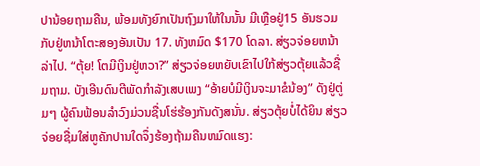ປານ້ອຍຖາມຄືນ, ພ້ອມທັງຍົກເປັນຖົງມາໃຫ້ໃນນັ້ນ ມີເຫຼືອຢູ່15 ອັນຮວມກັບຢູ່ຫນ້າໂຕະສອງອັນເປັນ 17. ທັງຫມົດ $170 ໂດລາ. ສ່ຽວຈ່ອຍຫນ້າລ່າໄປ. “ຕຸ້ຍ! ໂຕມີເງິນຢູ່ຫວາ?” ສ່ຽວຈ່ອຍຫຍັບເຂົາໄປໃກ້ສ່ຽວຕຸ້ຍແລ້ວຊື່ມຖາມ. ບັງເອີນດົນຕີພັດກໍາລັງເສບເພງ “ອ້າຍບໍມີເງິນຈະມາຂໍນ້ອງ” ດັງຢູ່ຕູ່ມໆ ຜູ້ຄົນຟ້ອນລໍາວົງມ່ວນຊື່ນໂຮ່ຮ້ອງກັນດັງສນັ່ນ. ສ່ຽວຕຸ້ຍບໍ່ໄດ້ຍິນ ສ່ຽວຈ່ອຍຊື່ມໃສ່ຫູຄັກປານໃດຈຶ່ງຮ້ອງຖ້າມຄືນຫມົດແຮງ: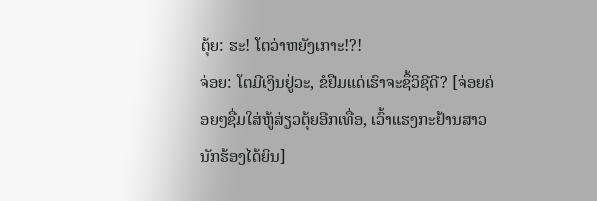ຕຸ້ຍ: ຮະ! ໂຕວ່າຫຍັງເກາະ!?!
ຈ່ອຍ: ໂຕມີເງິນຢູ່ວະ, ຂໍຢືມແດ່ເຮົາຈະຊຶ້ວິຊີດີ? [ຈ່ອຍຄ່ອຍໆຊື່ມໃສ່ຫູ້ສ່ຽວຕຸ້ຍອີກເທື່ອ, ເວົ້າແຮງກະຢ້ານສາວນັກຮ້ອງໄດ້ຍິນ]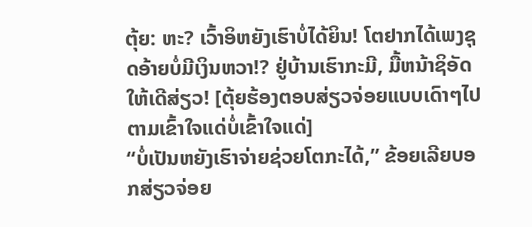ຕຸ້ຍ: ຫະ? ເວົ້າອິຫຍັງເຮົາບໍ່ໄດ້ຍິນ! ໂຕຢາກໄດ້ເພງຊຸດອ້າຍບໍ່ມີເງິນຫວາ!? ຢູ່ບ້ານເຮົາກະມີ, ມື້ຫນ້າຊິອັດໃຫ້ເດີສ່ຽວ! [ຕຸ້ຍຮ້ອງຕອບສ່ຽວຈ່ອຍແບບເດົາໆໄປຕາມເຂົ້າໃຈແດ່ບໍ່ເຂົ້າໃຈແດ່]
“ບໍ່ເປັນຫຍັງເຮົາຈ່າຍຊ່ວຍໂຕກະໄດ້,” ຂ້ອຍເລີຍບອກສ່ຽວຈ່ອຍ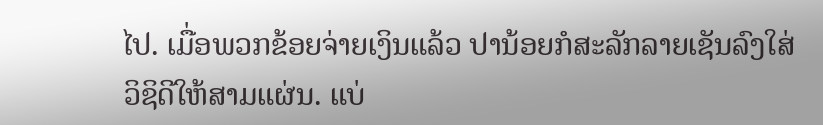ໄປ. ເມື່ອພວກຂ້ອຍຈ່າຍເງິນແລ້ວ ປານ້ອຍກໍສະລັກລາຍເຊັນລົງໃສ່ວິຊິດີໃຫ້ສາມແຜ່ນ. ແບ່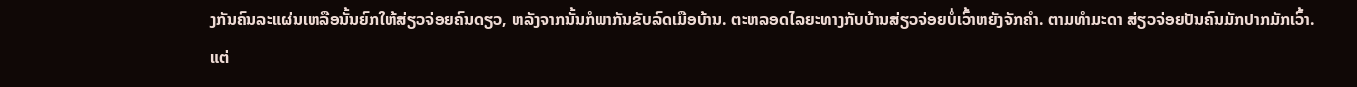ງກັນຄົນລະແຜ່ນເຫລືອນັ້ນຍົກໃຫ້ສ່ຽວຈ່ອຍຄົນດຽວ, ຫລັງຈາກນັ້ນກໍພາກັນຂັບລົດເມືອບ້ານ. ຕະຫລອດໄລຍະທາງກັບບ້ານສ່ຽວຈ່ອຍບໍ່ເວົ້າຫຍັງຈັກຄໍາ. ຕາມທໍາມະດາ ສ່ຽວຈ່ອຍປັນຄົນມັກປາກມັກເວົ້າ. ແຕ່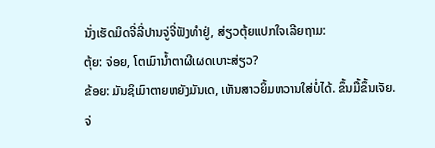ນັ່ງເຮັດມິດຈີ່ລີ່ປານຈູ່ຈີ່ຟັງທໍາຢູ່, ສ່ຽວຕຸ້ຍແປກໃຈເລີຍຖາມ:
ຕຸ້ຍ: ຈ່ອຍ, ໂຕເມົານໍ້າຕາຜີເຜດເບາະສ່ຽວ?
ຂ້ອຍ: ມັນຊິເມົາຕາຍຫຍັງມັນເດ, ເຫັນສາວຍິ້ມຫວານໃສ່ບໍ່ໄດ້. ຂຶ້ນມື້ຂຶ້ນເຈັຍ.
ຈ່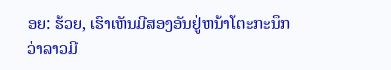ອຍ: ຮ້ວຍ, ເຮົາເຫັນມີສອງອັນຢູ່ຫນ້າໂຕະກະນຶກວ່າລາວມີ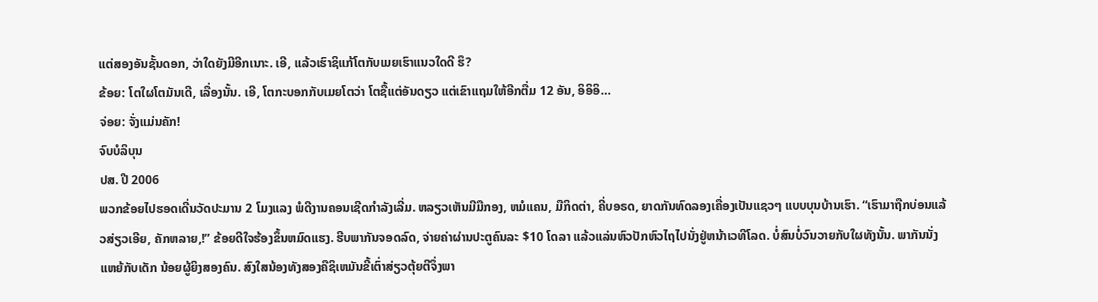ແຕ່ສອງອັນຊັ້ນດອກ, ວ່າໃດຍັງມີອີກເນາະ. ເອີ, ແລ້ວເຮົາຊິແກ້ໂຕກັບເມຍເຮົາແນວໃດດີ ຮຶ?
ຂ້ອຍ: ໂຕໃຜໂຕມັນເດີ, ເລື່ອງນັ້ນ. ເອີ, ໂຕກະບອກກັບເມຍໂຕວ່າ ໂຕຊື້ແຕ່ອັນດຽວ ແຕ່ເຂົາແຖມໃຫ້ອີກຕື່ມ 12 ອັນ, ອິອິອິ…
ຈ່ອຍ: ຈັ່ງແມ່ນຄັກ!
ຈົບບໍລິບຸນ
ປສ. ປີ 2006
ພວກຂ້ອຍໄປຮອດເດີ່ນວັດປະມານ 2 ໂມງແລງ ພໍດີງານຄອນເຊີດກໍາລັງເລີ່ມ. ຫລຽວເຫັນມີມືກອງ, ຫມໍແຄນ, ມືກິດຕ່າ, ຄີ່ບອຣດ, ຍາດກັນທົດລອງເຄື່ອງເປັນແຊວໆ ແບບບຸນບ້ານເຮົາ. “ເຮົາມາຖືກບ່ອນແລ້ວສ່ຽວເອີຍ, ຄັກຫລາຍ,!” ຂ້ອຍດີໃຈຮ້ອງຂຶ້ນຫມົດແຮງ. ຮີບພາກັນຈອດລົດ, ຈ່າຍຄ່າຜ່ານປະຕູຄົນລະ $10 ໂດລາ ແລ້ວແລ່ນຫົວປັກຫົວໄຖໄປນັ່ງຢູ່ຫນ້າເວທີໂລດ. ບໍ່ສົນບໍ່ວົນວາຍກັບໃຜທັງນັ້ນ. ພາກັນນັ່ງແຫຍ້ກັບເດັກ ນ້ອຍຜູ້ຍິງສອງຄົນ. ສົງໃສນ້ອງທັງສອງຄືຊິເຫມັນຂີ້ເຕົ່າສ່ຽວຕຸ້ຍຕີຈຶ່ງພາ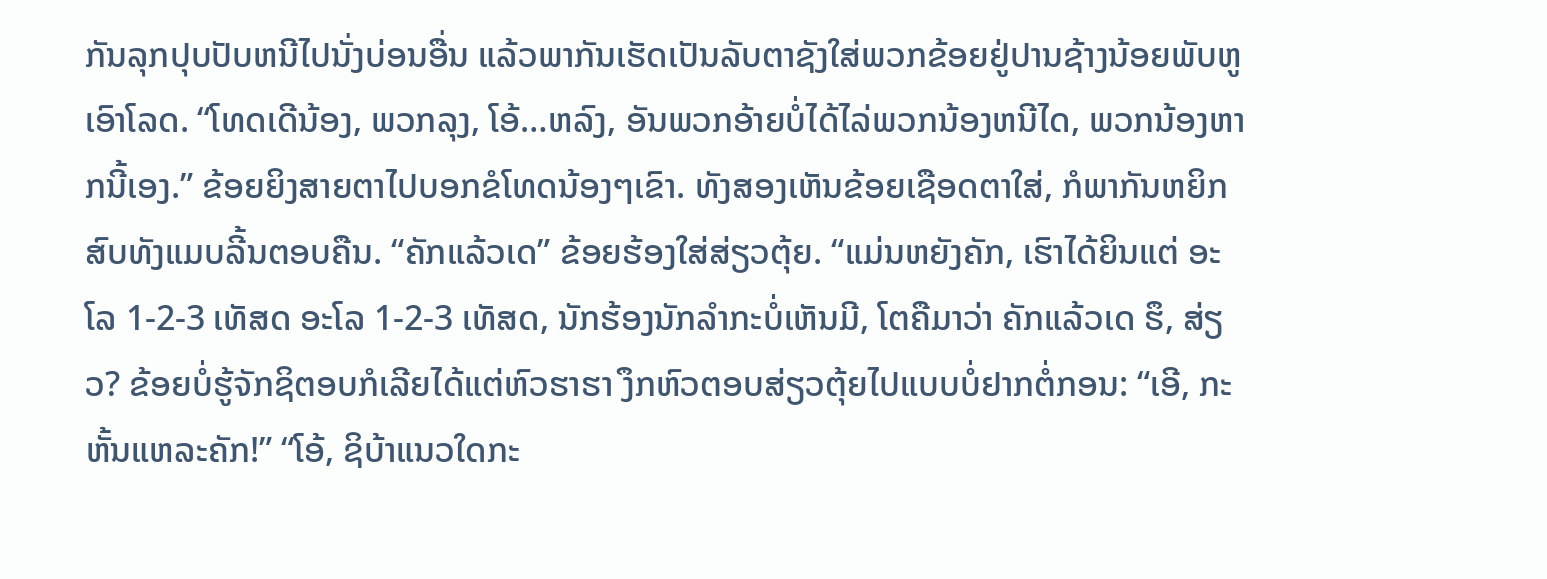ກັນລຸກປຸບປັບຫນີໄປນັ່ງບ່ອນອື່ນ ແລ້ວພາກັນເຮັດເປັນລັບຕາຊັງໃສ່ພວກຂ້ອຍຢູ່ປານຊ້າງນ້ອຍພັບຫູເອົາໂລດ. “ໂທດເດີນ້ອງ, ພວກລຸງ, ໂອ້…ຫລົງ, ອັນພວກອ້າຍບໍ່ໄດ້ໄລ່ພວກນ້ອງຫນີໄດ, ພວກນ້ອງຫາກນີ້ເອງ.” ຂ້ອຍຍິງສາຍຕາໄປບອກຂໍໂທດນ້ອງໆເຂົາ. ທັງສອງເຫັນຂ້ອຍເຊືອດຕາໃສ່, ກໍພາກັນຫຍິກສົບທັງແມບລີ້ນຕອບຄືນ. “ຄັກແລ້ວເດ” ຂ້ອຍຮ້ອງໃສ່ສ່ຽວຕຸ້ຍ. “ແມ່ນຫຍັງຄັກ, ເຮົາໄດ້ຍິນແຕ່ ອະໂລ 1-2-3 ເທັສດ ອະໂລ 1-2-3 ເທັສດ, ນັກຮ້ອງນັກລໍາກະບໍ່ເຫັນມີ, ໂຕຄືມາວ່າ ຄັກແລ້ວເດ ຮຶ, ສ່ຽວ? ຂ້ອຍບໍ່ຮູ້ຈັກຊິຕອບກໍເລີຍໄດ້ແຕ່ຫົວຮາຮາ ງຶກຫົວຕອບສ່ຽວຕຸ້ຍໄປແບບບໍ່ຢາກຕໍ່ກອນ: “ເອີ, ກະຫັ້ນແຫລະຄັກ!” “ໂອ້, ຊິບ້າແນວໃດກະ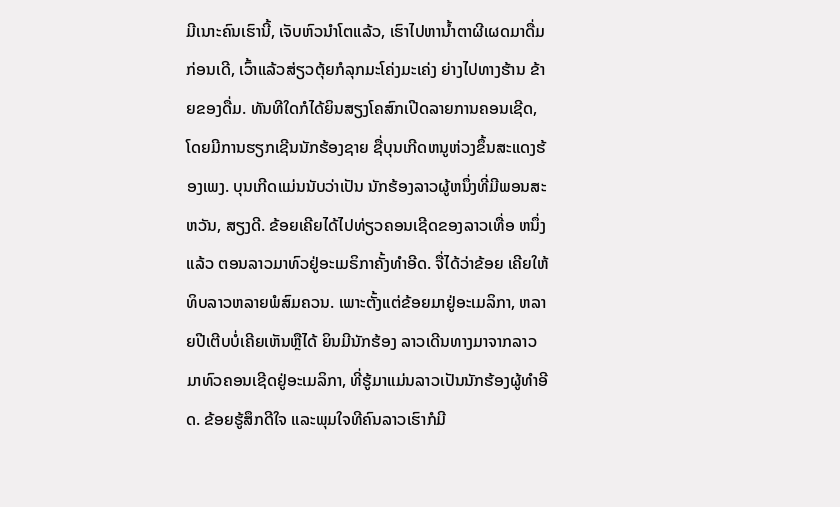ມີເນາະຄົນເຮົານີ້, ເຈັບຫົວນຳໂຕແລ້ວ, ເຮົາໄປຫານໍ້າຕາຜີເຜດມາດື່ມກ່ອນເດີ, ເວົ້າແລ້ວສ່ຽວຕຸ້ຍກໍລຸກມະໂຄ່ງມະເຄ່ງ ຍ່າງໄປທາງຮ້ານ ຂ້າຍຂອງດື່ມ. ທັນທີໃດກໍໄດ້ຍິນສຽງໂຄສົກເປີດລາຍການຄອນເຊີດ, ໂດຍມີການຮຽກເຊີນນັກຮ້ອງຊາຍ ຊື່ບຸນເກີດຫນູຫ່ວງຂຶ້ນສະແດງຮ້ອງເພງ. ບຸນເກີດແມ່ນນັບວ່າເປັນ ນັກຮ້ອງລາວຜູ້ຫນຶ່ງທີ່ມີພອນສະຫວັນ, ສຽງດີ. ຂ້ອຍເຄີຍໄດ້ໄປທ່ຽວຄອນເຊີດຂອງລາວເທື່ອ ຫນຶ່ງແລ້ວ ຕອນລາວມາທົວຢູ່ອະເມຣິກາຄັ້ງທໍາອີດ. ຈື່ໄດ້ວ່າຂ້ອຍ ເຄີຍໃຫ້ທິບລາວຫລາຍພໍສົມຄວນ. ເພາະຕັ້ງແຕ່ຂ້ອຍມາຢູ່ອະເມລິກາ, ຫລາຍປີເຕີບບໍ່ເຄີຍເຫັນຫຼືໄດ້ ຍິນມີນັກຮ້ອງ ລາວເດີນທາງມາຈາກລາວມາທົວຄອນເຊີດຢູ່ອະເມລິກາ, ທີ່ຮູ້ມາແມ່ນລາວເປັນນັກຮ້ອງຜູ້ທໍາອີດ. ຂ້ອຍຮູ້ສຶກດີໃຈ ແລະພຸມໃຈທີຄົນລາວເຮົາກໍມີ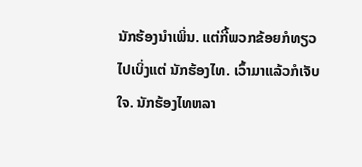ນັກຮ້ອງນໍາເພິ່ນ. ແຕ່ກີ້ພວກຂ້ອຍກໍທຽວໄປເບິ່ງແຕ່ ນັກຮ້ອງໄທ. ເວົ້າມາແລ້ວກໍເຈັບໃຈ. ນັກຮ້ອງໄທຫລາ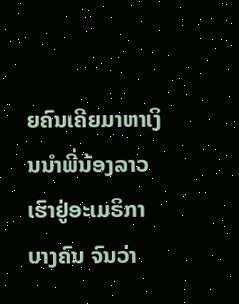ຍຄົນເຄີຍມາຫາເງິນນໍາພີ່ນ້ອງລາວເຮົາຢູ່ອະເມຣິກາ ບາງຄົນ ຈົນວ່າ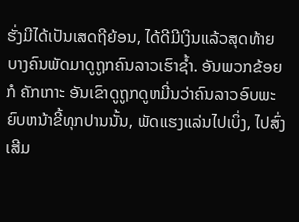ຮັ່ງມີໄດ້ເປັນເສດຖີຍ້ອນ, ໄດ້ດີມີເງິນແລ້ວສຸດທ້າຍບາງຄົນພັດມາດູຖູກຄົນລາວເຮົາຊໍ້າ. ອັນພວກຂ້ອຍກໍ ຄັກເກາະ ອັນເຂົາດູຖູກດູຫມີ່ນວ່າຄົນລາວອົບພະຍົບຫນ້າຂີ້ທຸກປານນັ້ນ, ພັດແຮງແລ່ນໄປເບິ່ງ, ໄປສົ່ງເສີມ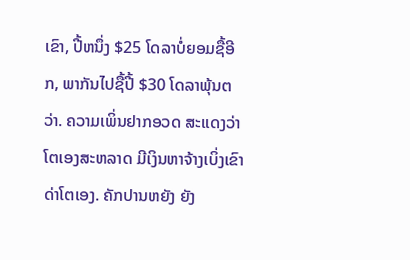ເຂົາ, ປີ້ຫນຶ່ງ $25 ໂດລາບໍ່ຍອມຊື້ອີກ, ພາກັນໄປຊື້ປີ້ $30 ໂດລາພຸ້ນຕວ່າ. ຄວາມເພິ່ນຢາກອວດ ສະແດງວ່າໂຕເອງສະຫລາດ ມີເງິນຫາຈ້າງເບິ່ງເຂົາດ່າໂຕເອງ. ຄັກປານຫຍັງ ຍັງ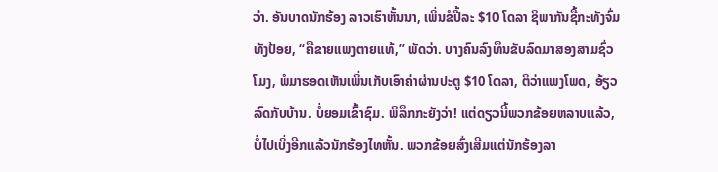ວ່າ. ອັນບາດນັກຮ້ອງ ລາວເຮົາຫັ້ນນາ, ເພິ່ນຂໍປີ້ລະ $10 ໂດລາ ຊິພາກັນຊື້ກະທັງຈົ່ມທັງປ້ອຍ, “ຄືຂາຍແພງຕາຍແທ້,” ພັດວ່າ. ບາງຄົນລົງທຶນຂັບລົດມາສອງສາມຊົ່ວໂມງ, ພໍມາຮອດເຫັນເພິ່ນເກັບເອົາຄ່າຜ່ານປະຕູ $10 ໂດລາ, ຕິວ່າແພງໂພດ, ອ້ຽວລົດກັບບ້ານ. ບໍ່ຍອມເຂົ້າຊົມ. ພິລຶກກະຍັງວ່າ! ແຕ່ດຽວນີ້ພວກຂ້ອຍຫລາບແລ້ວ, ບໍ່ໄປເບິ່ງອີກແລ້ວນັກຮ້ອງໄທຫັ້ນ. ພວກຂ້ອຍສົ່ງເສີມແຕ່ນັກຮ້ອງລາ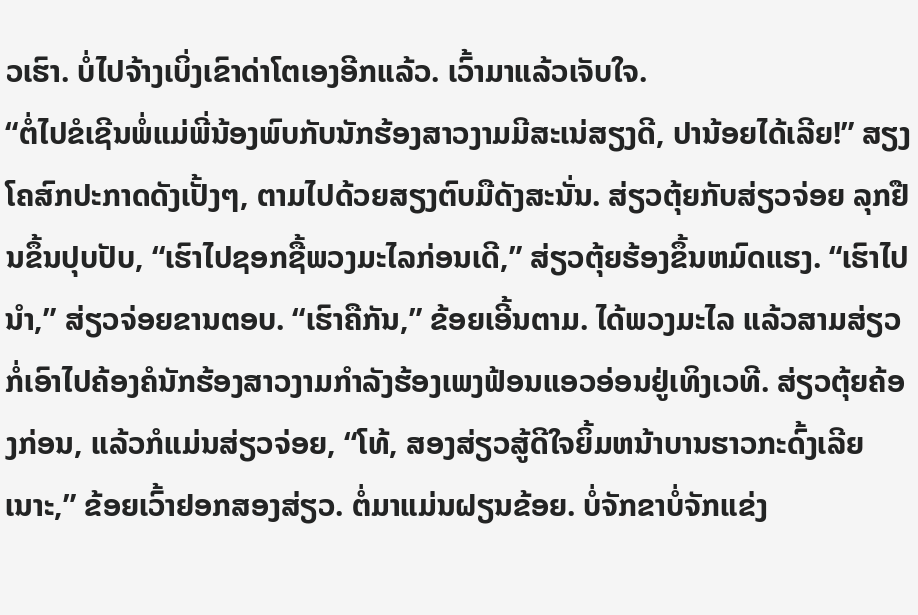ວເຮົາ. ບໍ່ໄປຈ້າງເບິ່ງເຂົາດ່າໂຕເອງອີກແລ້ວ. ເວົ້າມາແລ້ວເຈັບໃຈ.
“ຕໍ່ໄປຂໍເຊີນພໍ່ແມ່ພີ່ນ້ອງພົບກັບນັກຮ້ອງສາວງາມມີສະເນ່ສຽງດີ, ປານ້ອຍໄດ້ເລີຍ!” ສຽງໂຄສົກປະກາດດັງເປັ້ງໆ, ຕາມໄປດ້ວຍສຽງຕົບມືດັງສະນັ່ນ. ສ່ຽວຕຸ້ຍກັບສ່ຽວຈ່ອຍ ລຸກຢືນຂຶ້ນປຸບປັບ, “ເຮົາໄປຊອກຊື້ພວງມະໄລກ່ອນເດີ,” ສ່ຽວຕຸ້ຍຮ້ອງຂຶ້ນຫມົດແຮງ. “ເຮົາໄປນໍາ,” ສ່ຽວຈ່ອຍຂານຕອບ. “ເຮົາຄືກັນ,” ຂ້ອຍເອີ້ນຕາມ. ໄດ້ພວງມະໄລ ແລ້ວສາມສ່ຽວກໍ່ເອົາໄປຄ້ອງຄໍນັກຮ້ອງສາວງາມກໍາລັງຮ້ອງເພງຟ້ອນແອວອ່ອນຢູ່ເທິງເວທີ. ສ່ຽວຕຸ້ຍຄ້ອງກ່ອນ, ແລ້ວກໍແມ່ນສ່ຽວຈ່ອຍ, “ໂທ້, ສອງສ່ຽວສູ້ດີໃຈຍິ້ມຫນ້າບານຮາວກະດົ້ງເລີຍເນາະ,” ຂ້ອຍເວົ້າຢອກສອງສ່ຽວ. ຕໍ່ມາແມ່ນຝຽນຂ້ອຍ. ບໍ່ຈັກຂາບໍ່ຈັກແຂ່ງ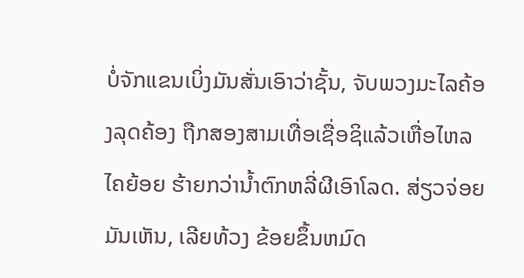ບໍ່ຈັກແຂນເບິ່ງມັນສັ່ນເອົາວ່າຊັ້ນ, ຈັບພວງມະໄລຄ້ອງລຸດຄ້ອງ ຖືກສອງສາມເທື່ອເຊື່ອຊິແລ້ວເຫື່ອໄຫລໄຄຍ້ອຍ ຮ້າຍກວ່ານໍ້າຕົກຫລີ່ຜີເອົາໂລດ. ສ່ຽວຈ່ອຍມັນເຫັນ, ເລີຍທ້ວງ ຂ້ອຍຂຶ້ນຫມົດ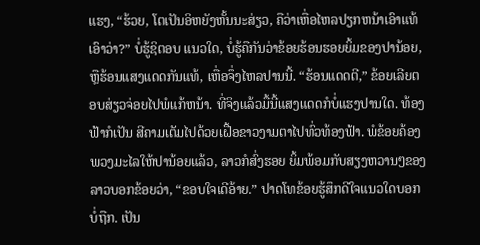ແຮງ, “ຮ້ວຍ, ໂຕເປັນອິຫຍັງຫັ້ນນະສ່ຽວ, ຄືວ່າເຫື່ອໄຫລປຽກຫນ້າເອົາແທ້ເອົາວ່າ?” ບໍ່ຮູ້ຊິຕອບ ແນວໃດ, ບໍ່ຮູ້ຄືກັນວ່າຂ້ອຍຮ້ອນຮອຍຍິ້ມຂອງປານ້ອຍ, ຫຼືຮ້ອນແສງແດດກັນແທ້, ເຫື່ອຈຶ່ງໄຫລປານນີ້. “ຮ້ອນແດດຕີ,” ຂ້ອຍເລີຍຕອບສ່ຽວຈ່ອຍໄປພໍແກ້ຫນ້າ. ທີ່ຈິງແລ້ວມື້ນີ້ແສງແດດກໍບໍ່ແຮງປານໃດ. ທ້ອງຟ້າກໍເປັນ ສີຄາມເຕັມໄປດ້ວຍເຝື້ອຂາວງາມຕາໄປທົ່ວທ້ອງຟ້າ. ພໍຂ້ອຍຄ້ອງພວງມະໄລໃຫ້ປານ້ອຍແລ້ວ, ລາວກໍສົ່ງຮອຍ ຍິ້ມພ້ອມກັບສຽງຫວານໆຂອງລາວບອກຂ້ອຍວ່າ, “ຂອບໃຈເດີອ້າຍ.” ປາດໂທຂ້ອຍຮູ້ສຶກດີໃຈແນວໃດບອກບໍ່ຖືກ. ເປັນ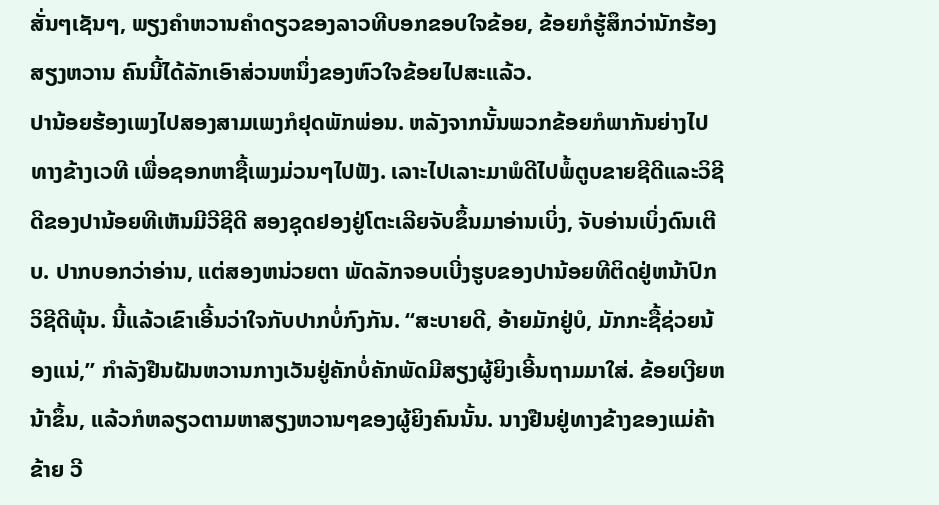ສັ່ນໆເຊັນໆ, ພຽງຄໍາຫວານຄໍາດຽວຂອງລາວທີບອກຂອບໃຈຂ້ອຍ, ຂ້ອຍກໍຮູ້ສຶກວ່ານັກຮ້ອງສຽງຫວານ ຄົນນີ້ໄດ້ລັກເອົາສ່ວນຫນຶ່ງຂອງຫົວໃຈຂ້ອຍໄປສະແລ້ວ.
ປານ້ອຍຮ້ອງເພງໄປສອງສາມເພງກໍຢຸດພັກພ່ອນ. ຫລັງຈາກນັ້ນພວກຂ້ອຍກໍພາກັນຍ່າງໄປທາງຂ້າງເວທີ ເພື່ອຊອກຫາຊື້ເພງມ່ວນໆໄປຟັງ. ເລາະໄປເລາະມາພໍດີໄປພໍ້ຕູບຂາຍຊີດີແລະວິຊີດີຂອງປານ້ອຍທີເຫັນມີວີຊີດີ ສອງຊຸດຢອງຢູ່ໂຕະເລີຍຈັບຂຶ້ນມາອ່ານເບິ່ງ, ຈັບອ່ານເບິ່ງດົນເຕີບ. ປາກບອກວ່າອ່ານ, ແຕ່ສອງຫນ່ວຍຕາ ພັດລັກຈອບເບີ່ງຮູບຂອງປານ້ອຍທີຕິດຢູ່ຫນ້າປົກວິຊີດີພຸ້ນ. ນີ້ແລ້ວເຂົາເອີ້ນວ່າໃຈກັບປາກບໍ່ກົງກັນ. “ສະບາຍດີ, ອ້າຍມັກຢູ່ບໍ, ມັກກະຊື້ຊ່ວຍນ້ອງແນ່,” ກໍາລັງຢືນຝັນຫວານກາງເວັນຢູ່ຄັກບໍ່ຄັກພັດມີສຽງຜູ້ຍິງເອີ້ນຖາມມາໃສ່. ຂ້ອຍເງີຍຫນ້າຂຶ້ນ, ແລ້ວກໍຫລຽວຕາມຫາສຽງຫວານໆຂອງຜູ້ຍິງຄົນນັ້ນ. ນາງຢືນຢູ່ທາງຂ້າງຂອງແມ່ຄ້າຂ້າຍ ວີ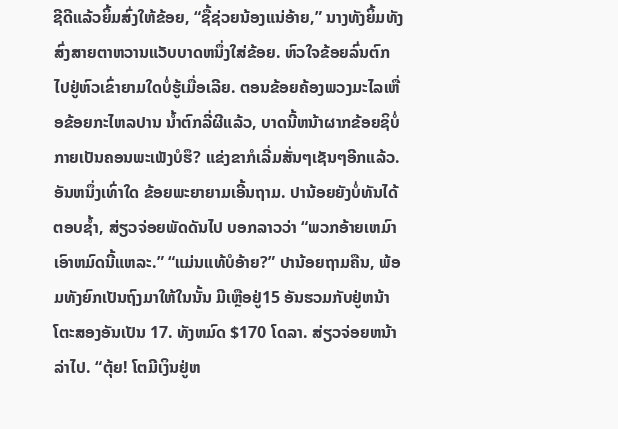ຊີດີແລ້ວຍິ້ມສົ່ງໃຫ້ຂ້ອຍ, “ຊື້ຊ່ວຍນ້ອງແນ່ອ້າຍ,” ນາງທັງຍິ້ມທັງສົ່ງສາຍຕາຫວານແວັບບາດຫນຶ່ງໃສ່ຂ້ອຍ. ຫົວໃຈຂ້ອຍລົ່ນຕົກໄປຢູ່ຫົວເຂົ່າຍາມໃດບໍ່ຮູ້ເມື່ອເລີຍ. ຕອນຂ້ອຍຄ້ອງພວງມະໄລເຫື່ອຂ້ອຍກະໄຫລປານ ນໍ້າຕົກລີ່ຜີແລ້ວ, ບາດນີ້ຫນ້າຜາກຂ້ອຍຊິບໍ່ກາຍເປັນຄອນພະເພັງບໍຮຶ? ແຂ່ງຂາກໍເລີ່ມສັ່ນໆເຊັນໆອີກແລ້ວ. ອັນຫນຶ່ງເທົ່າໃດ ຂ້ອຍພະຍາຍາມເອີ້ນຖາມ. ປານ້ອຍຍັງບໍ່ທັນໄດ້ຕອບຊໍ້າ, ສ່ຽວຈ່ອຍພັດດັນໄປ ບອກລາວວ່າ “ພວກອ້າຍເຫມົາເອົາຫມົດນີ້ແຫລະ.” “ແມ່ນແທ້ບໍອ້າຍ?” ປານ້ອຍຖາມຄືນ, ພ້ອມທັງຍົກເປັນຖົງມາໃຫ້ໃນນັ້ນ ມີເຫຼືອຢູ່15 ອັນຮວມກັບຢູ່ຫນ້າໂຕະສອງອັນເປັນ 17. ທັງຫມົດ $170 ໂດລາ. ສ່ຽວຈ່ອຍຫນ້າລ່າໄປ. “ຕຸ້ຍ! ໂຕມີເງິນຢູ່ຫ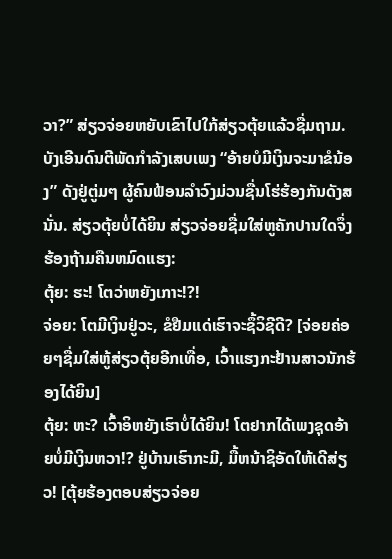ວາ?” ສ່ຽວຈ່ອຍຫຍັບເຂົາໄປໃກ້ສ່ຽວຕຸ້ຍແລ້ວຊື່ມຖາມ. ບັງເອີນດົນຕີພັດກໍາລັງເສບເພງ “ອ້າຍບໍມີເງິນຈະມາຂໍນ້ອງ” ດັງຢູ່ຕູ່ມໆ ຜູ້ຄົນຟ້ອນລໍາວົງມ່ວນຊື່ນໂຮ່ຮ້ອງກັນດັງສນັ່ນ. ສ່ຽວຕຸ້ຍບໍ່ໄດ້ຍິນ ສ່ຽວຈ່ອຍຊື່ມໃສ່ຫູຄັກປານໃດຈຶ່ງຮ້ອງຖ້າມຄືນຫມົດແຮງ:
ຕຸ້ຍ: ຮະ! ໂຕວ່າຫຍັງເກາະ!?!
ຈ່ອຍ: ໂຕມີເງິນຢູ່ວະ, ຂໍຢືມແດ່ເຮົາຈະຊຶ້ວິຊີດີ? [ຈ່ອຍຄ່ອຍໆຊື່ມໃສ່ຫູ້ສ່ຽວຕຸ້ຍອີກເທື່ອ, ເວົ້າແຮງກະຢ້ານສາວນັກຮ້ອງໄດ້ຍິນ]
ຕຸ້ຍ: ຫະ? ເວົ້າອິຫຍັງເຮົາບໍ່ໄດ້ຍິນ! ໂຕຢາກໄດ້ເພງຊຸດອ້າຍບໍ່ມີເງິນຫວາ!? ຢູ່ບ້ານເຮົາກະມີ, ມື້ຫນ້າຊິອັດໃຫ້ເດີສ່ຽວ! [ຕຸ້ຍຮ້ອງຕອບສ່ຽວຈ່ອຍ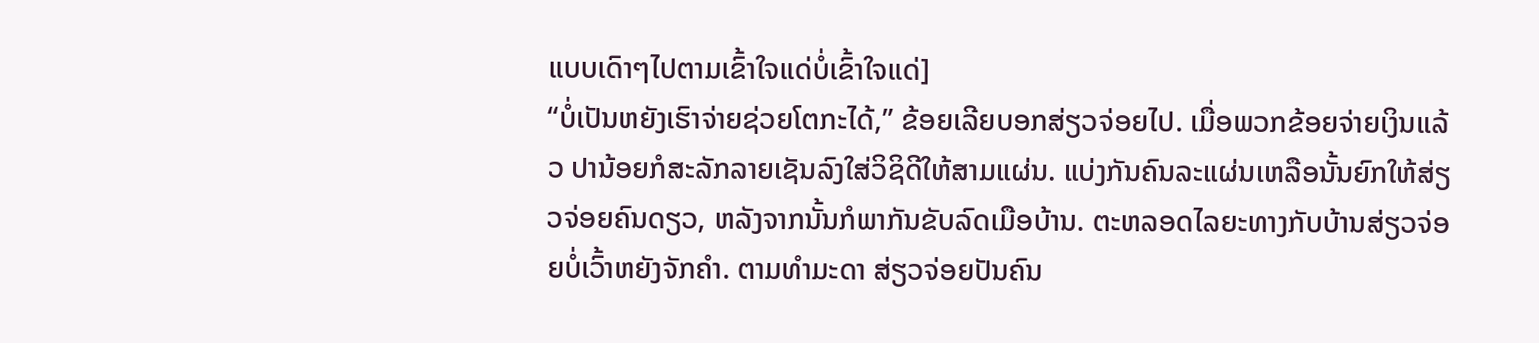ແບບເດົາໆໄປຕາມເຂົ້າໃຈແດ່ບໍ່ເຂົ້າໃຈແດ່]
“ບໍ່ເປັນຫຍັງເຮົາຈ່າຍຊ່ວຍໂຕກະໄດ້,” ຂ້ອຍເລີຍບອກສ່ຽວຈ່ອຍໄປ. ເມື່ອພວກຂ້ອຍຈ່າຍເງິນແລ້ວ ປານ້ອຍກໍສະລັກລາຍເຊັນລົງໃສ່ວິຊິດີໃຫ້ສາມແຜ່ນ. ແບ່ງກັນຄົນລະແຜ່ນເຫລືອນັ້ນຍົກໃຫ້ສ່ຽວຈ່ອຍຄົນດຽວ, ຫລັງຈາກນັ້ນກໍພາກັນຂັບລົດເມືອບ້ານ. ຕະຫລອດໄລຍະທາງກັບບ້ານສ່ຽວຈ່ອຍບໍ່ເວົ້າຫຍັງຈັກຄໍາ. ຕາມທໍາມະດາ ສ່ຽວຈ່ອຍປັນຄົນ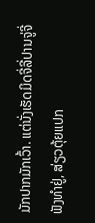ມັກປາກມັກເວົ້າ. ແຕ່ນັ່ງເຮັດມິດຈີ່ລີ່ປານຈູ່ຈີ່ຟັງທໍາຢູ່, ສ່ຽວຕຸ້ຍແປກ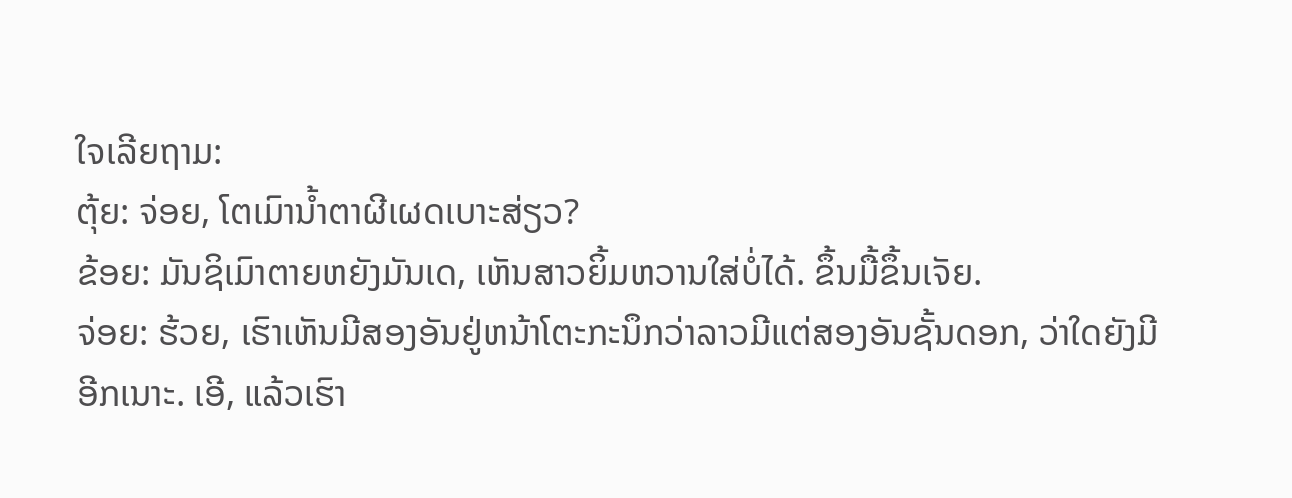ໃຈເລີຍຖາມ:
ຕຸ້ຍ: ຈ່ອຍ, ໂຕເມົານໍ້າຕາຜີເຜດເບາະສ່ຽວ?
ຂ້ອຍ: ມັນຊິເມົາຕາຍຫຍັງມັນເດ, ເຫັນສາວຍິ້ມຫວານໃສ່ບໍ່ໄດ້. ຂຶ້ນມື້ຂຶ້ນເຈັຍ.
ຈ່ອຍ: ຮ້ວຍ, ເຮົາເຫັນມີສອງອັນຢູ່ຫນ້າໂຕະກະນຶກວ່າລາວມີແຕ່ສອງອັນຊັ້ນດອກ, ວ່າໃດຍັງມີອີກເນາະ. ເອີ, ແລ້ວເຮົາ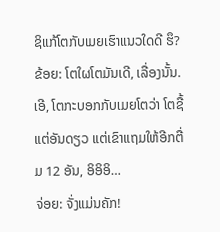ຊິແກ້ໂຕກັບເມຍເຮົາແນວໃດດີ ຮຶ?
ຂ້ອຍ: ໂຕໃຜໂຕມັນເດີ, ເລື່ອງນັ້ນ. ເອີ, ໂຕກະບອກກັບເມຍໂຕວ່າ ໂຕຊື້ແຕ່ອັນດຽວ ແຕ່ເຂົາແຖມໃຫ້ອີກຕື່ມ 12 ອັນ, ອິອິອິ…
ຈ່ອຍ: ຈັ່ງແມ່ນຄັກ!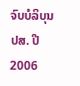ຈົບບໍລິບຸນ
ປສ. ປີ 2006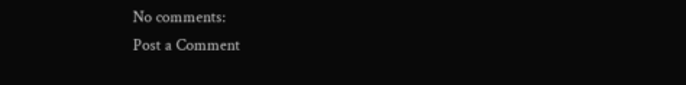No comments:
Post a Comment